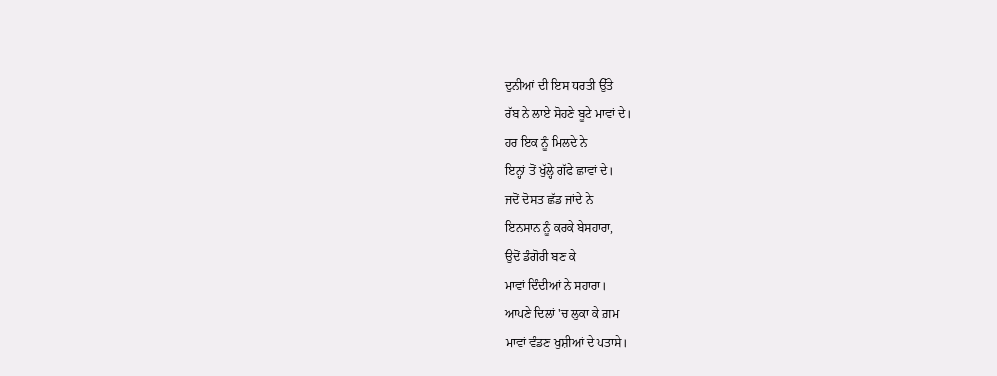ਦੁਨੀਆਂ ਦੀ ਇਸ ਧਰਤੀ ਉੱਤੇ
ਰੱਬ ਨੇ ਲਾਏ ਸੋਹਣੇ ਬੂਟੇ ਮਾਵਾਂ ਦੇ।
ਹਰ ਇਕ ਨੂੰ ਮਿਲਦੇ ਨੇ
ਇਨ੍ਹਾਂ ਤੋਂ ਖੁੱਲ੍ਹੇ ਗੱਫੇ ਛਾਵਾਂ ਦੇ।
ਜਦੋਂ ਦੋਸਤ ਛੱਡ ਜਾਂਦੇ ਨੇ
ਇਨਸਾਨ ਨੂੰ ਕਰਕੇ ਬੇਸਹਾਰਾ,
ਉਦੋਂ ਡੰਗੋਰੀ ਬਣ ਕੇ
ਮਾਵਾਂ ਦਿੰਦੀਆਂ ਨੇ ਸਹਾਰਾ।
ਆਪਣੇ ਦਿਲਾਂ 'ਚ ਲੁਕਾ ਕੇ ਗ਼ਮ
ਮਾਵਾਂ ਵੰਡਣ ਖੁਸ਼ੀਆਂ ਦੇ ਪਤਾਸੇ।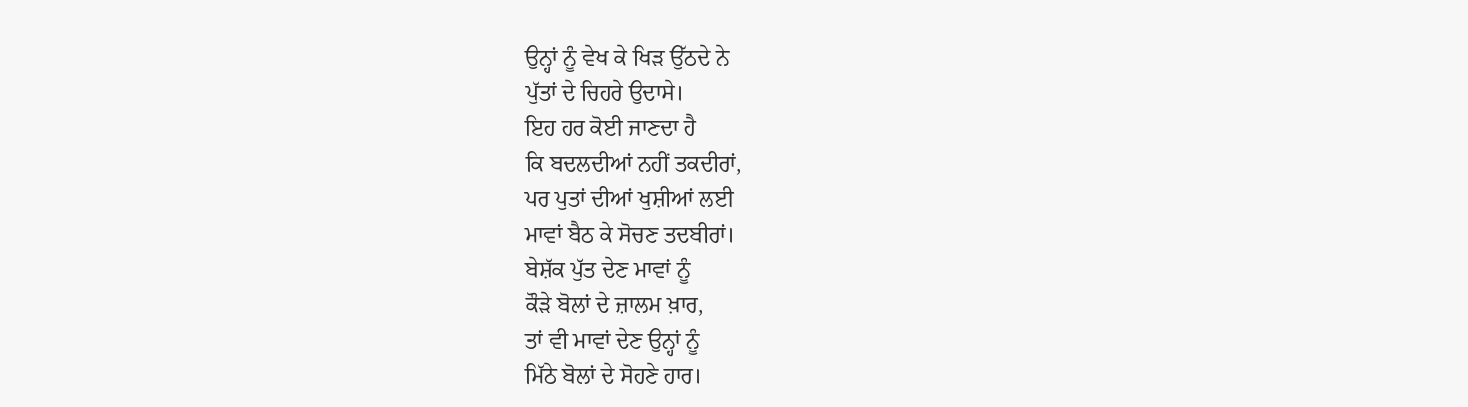ਉਨ੍ਹਾਂ ਨੂੰ ਵੇਖ ਕੇ ਖਿੜ ਉੱਠਦੇ ਨੇ
ਪੁੱਤਾਂ ਦੇ ਚਿਹਰੇ ਉਦਾਸੇ।
ਇਹ ਹਰ ਕੋਈ ਜਾਣਦਾ ਹੈ
ਕਿ ਬਦਲਦੀਆਂ ਨਹੀਂ ਤਕਦੀਰਾਂ,
ਪਰ ਪੁਤਾਂ ਦੀਆਂ ਖੁਸ਼ੀਆਂ ਲਈ
ਮਾਵਾਂ ਬੈਠ ਕੇ ਸੋਚਣ ਤਦਬੀਰਾਂ।
ਬੇਸ਼ੱਕ ਪੁੱਤ ਦੇਣ ਮਾਵਾਂ ਨੂੰ
ਕੌੜੇ ਬੋਲਾਂ ਦੇ ਜ਼ਾਲਮ ਖ਼ਾਰ,
ਤਾਂ ਵੀ ਮਾਵਾਂ ਦੇਣ ਉਨ੍ਹਾਂ ਨੂੰ
ਮਿੱਠੇ ਬੋਲਾਂ ਦੇ ਸੋਹਣੇ ਹਾਰ।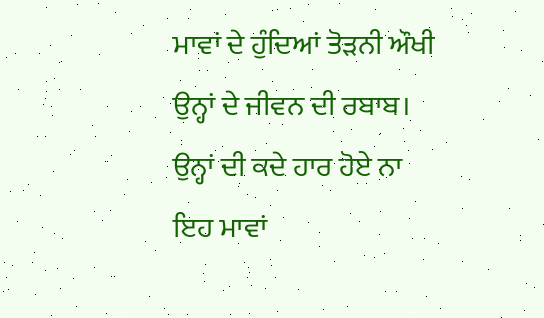ਮਾਵਾਂ ਦੇ ਹੁੰਦਿਆਂ ਤੋੜਨੀ ਔਖੀ
ਉਨ੍ਹਾਂ ਦੇ ਜੀਵਨ ਦੀ ਰਬਾਬ।
ਉਨ੍ਹਾਂ ਦੀ ਕਦੇ ਹਾਰ ਹੋਏ ਨਾ
ਇਹ ਮਾਵਾਂ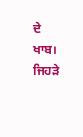ਦੇ ਖਾਬ।
ਜਿਹੜੇ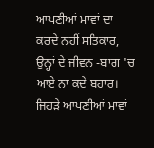ਆਪਣੀਆਂ ਮਾਵਾਂ ਦਾ
ਕਰਦੇ ਨਹੀਂ ਸਤਿਕਾਰ,
ਉਨ੍ਹਾਂ ਦੇ ਜੀਵਨ -ਬਾਗ 'ਚ
ਆਏ ਨਾ ਕਦੇ ਬਹਾਰ।
ਜਿਹੜੇ ਆਪਣੀਆਂ ਮਾਵਾਂ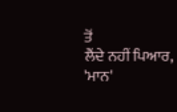ਤੋਂ
ਲੈਂਦੇ ਨਹੀਂ ਪਿਆਰ,
'ਮਾਨ'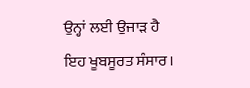ਉਨ੍ਹਾਂ ਲਈ ਉਜਾੜ ਹੈ
ਇਹ ਖੂਬਸੂਰਤ ਸੰਸਾਰ।